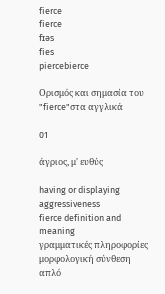fierce
fierce
fɪəs
fies
piercebierce

Ορισμός και σημασία του "fierce"στα αγγλικά

01

άγριος, μ' ευθύς

having or displaying aggressiveness
fierce definition and meaning
γραμματικές πληροφορίες
μορφολογική σύνθεση
απλό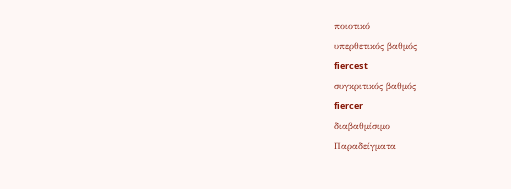ποιοτικό
υπερθετικός βαθμός
fiercest
συγκριτικός βαθμός
fiercer
διαβαθμίσιμο
Παραδείγματα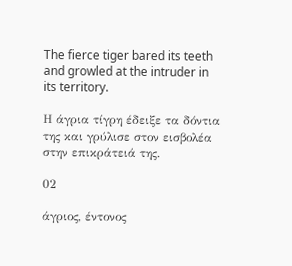The fierce tiger bared its teeth and growled at the intruder in its territory.

Η άγρια τίγρη έδειξε τα δόντια της και γρύλισε στον εισβολέα στην επικράτειά της.

02

άγριος, έντονος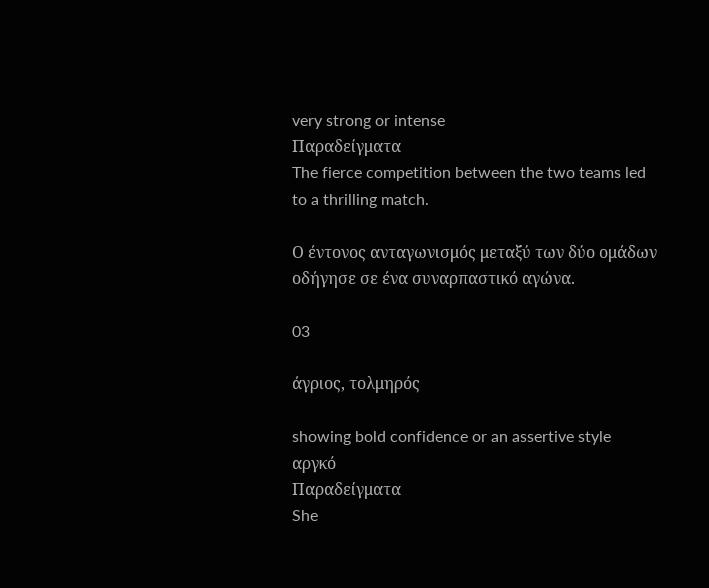very strong or intense
Παραδείγματα
The fierce competition between the two teams led to a thrilling match.

Ο έντονος ανταγωνισμός μεταξύ των δύο ομάδων οδήγησε σε ένα συναρπαστικό αγώνα.

03

άγριος, τολμηρός

showing bold confidence or an assertive style
αργκό
Παραδείγματα
She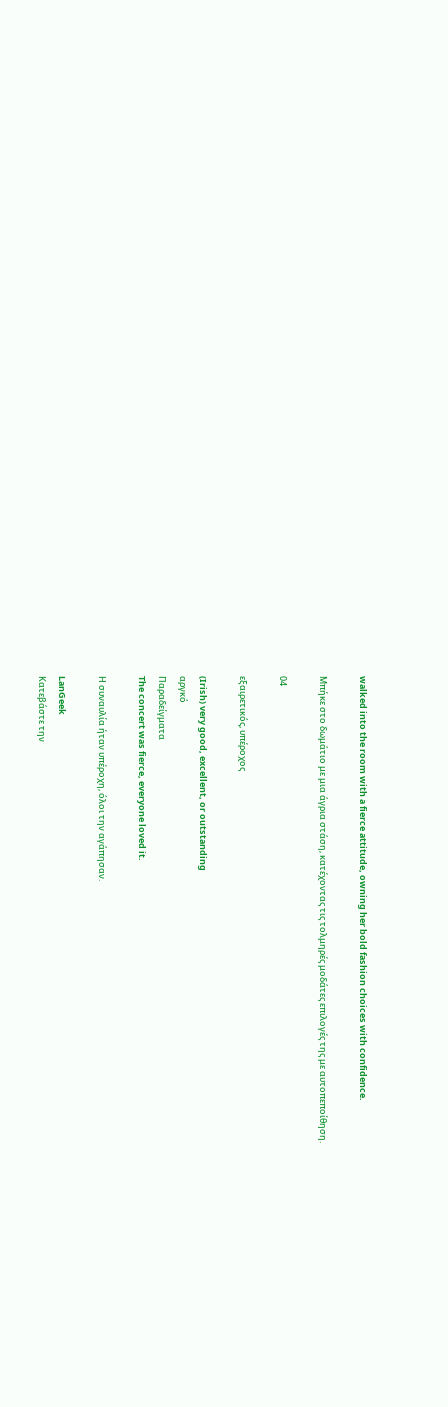walked into the room with a fierce attitude, owning her bold fashion choices with confidence.

Μπήκε στο δωμάτιο με μια άγρια στάση, κατέχοντας τις τολμηρές μοδάτες επιλογές της με αυτοπεποίθηση.

04

εξαιρετικός, υπέροχος

(Irish) very good, excellent, or outstanding
αργκό
Παραδείγματα
The concert was fierce, everyone loved it.

Η συναυλία ήταν υπέροχη, όλοι την αγάπησαν.

LanGeek
Κατεβάστε την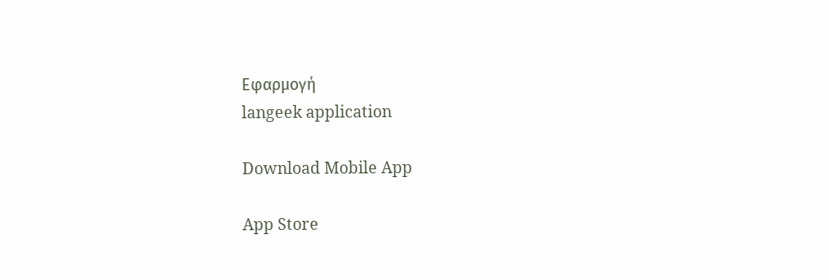Εφαρμογή
langeek application

Download Mobile App

App Store